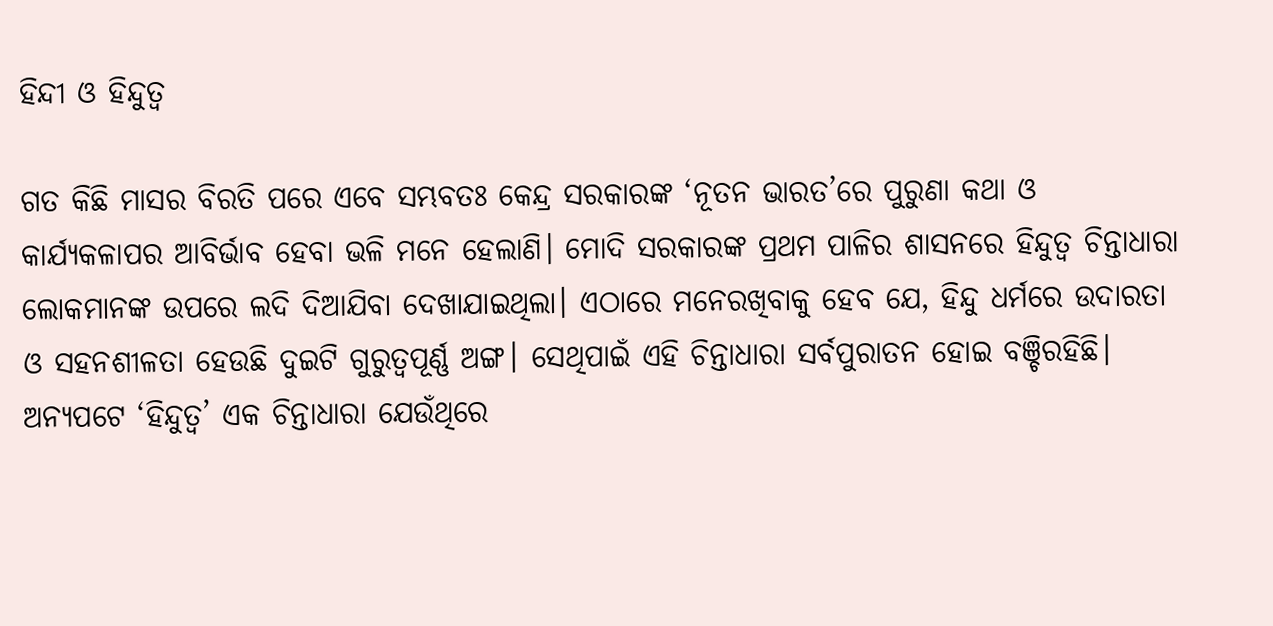ହିନ୍ଦୀ ଓ ହିନ୍ଦୁତ୍ୱ

ଗତ କିଛି ମାସର ବିରତି ପରେ ଏବେ ସମ୍ଭବତଃ କେନ୍ଦ୍ର ସରକାରଙ୍କ ‘ନୂତନ ଭାରତ’ରେ ପୁରୁଣା କଥା ଓ କାର୍ଯ୍ୟକଳାପର ଆବିର୍ଭାବ ହେବା ଭଳି ମନେ ହେଲାଣି। ମୋଦି ସରକାରଙ୍କ ପ୍ରଥମ ପାଳିର ଶାସନରେ ହିନ୍ଦୁତ୍ୱ ଚିନ୍ତାଧାରା ଲୋକମାନଙ୍କ ଉପରେ ଲଦି ଦିଆଯିବା ଦେଖାଯାଇଥିଲା। ଏଠାରେ ମନେରଖିବାକୁ ହେବ ଯେ, ହିନ୍ଦୁ ଧର୍ମରେ ଉଦାରତା ଓ ସହନଶୀଳତା ହେଉଛି ଦୁଇଟି ଗୁରୁତ୍ୱପୂର୍ଣ୍ଣ ଅଙ୍ଗ। ସେଥିପାଇଁ ଏହି ଚିନ୍ତାଧାରା ସର୍ବପୁରାତନ ହୋଇ ବଞ୍ଚିରହିଛି। ଅନ୍ୟପଟେ ‘ହିନ୍ଦୁତ୍ୱ’ ଏକ ଚିନ୍ତାଧାରା ଯେଉଁଥିରେ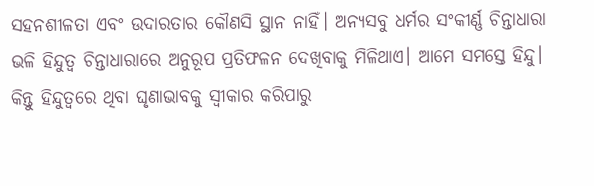ସହନଶୀଳତା ଏବଂ ଉଦାରତାର କୌଣସି ସ୍ଥାନ ନାହିଁ। ଅନ୍ୟସବୁ ଧର୍ମର ସଂକୀର୍ଣ୍ଣ ଚିନ୍ତାଧାରା ଭଳି ହିନ୍ଦୁତ୍ୱ ଚିନ୍ତାଧାରାରେ ଅନୁରୂପ ପ୍ରତିଫଳନ ଦେଖିବାକୁ ମିଳିଥାଏ। ଆମେ ସମସ୍ତେ ହିନ୍ଦୁ। କିନ୍ତୁ ହିନ୍ଦୁତ୍ୱରେ ଥିବା ଘୃଣାଭାବକୁ ସ୍ବୀକାର କରିପାରୁ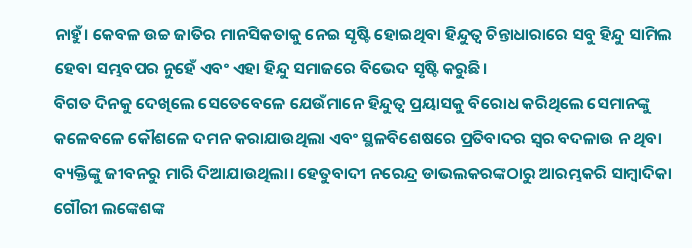ନାହୁଁ। କେବଳ ଉଚ୍ଚ ଜାତିର ମାନସିକତାକୁ ନେଇ ସୃଷ୍ଟି ହୋଇଥିବା ହିନ୍ଦୁତ୍ୱ ଚିନ୍ତାଧାରାରେ ସବୁ ହିନ୍ଦୁ ସାମିଲ ହେବା ସମ୍ଭବପର ନୁହେଁ ଏବଂ ଏହା ହିନ୍ଦୁ ସମାଜରେ ବିଭେଦ ସୃଷ୍ଟି କରୁଛି।
ବିଗତ ଦିନକୁ ଦେଖିଲେ ସେତେବେଳେ ଯେଉଁମାନେ ହିନ୍ଦୁତ୍ୱ ପ୍ରୟାସକୁ ବିରୋଧ କରିଥିଲେ ସେମାନଙ୍କୁ କଳେବଳେ କୌଶଳେ ଦମନ କରାଯାଉଥିଲା ଏବଂ ସ୍ଥଳବିଶେଷରେ ପ୍ରତିବାଦର ସ୍ବର ବଦଳାଉ ନ ଥିବା ବ୍ୟକ୍ତିଙ୍କୁ ଜୀବନରୁ ମାରି ଦିଆଯାଉଥିଲା। ହେତୁବାଦୀ ନରେନ୍ଦ୍ର ଡାଭଲକରଙ୍କଠାରୁ ଆରମ୍ଭକରି ସାମ୍ବାଦିକା ଗୌରୀ ଲଙ୍କେଶଙ୍କ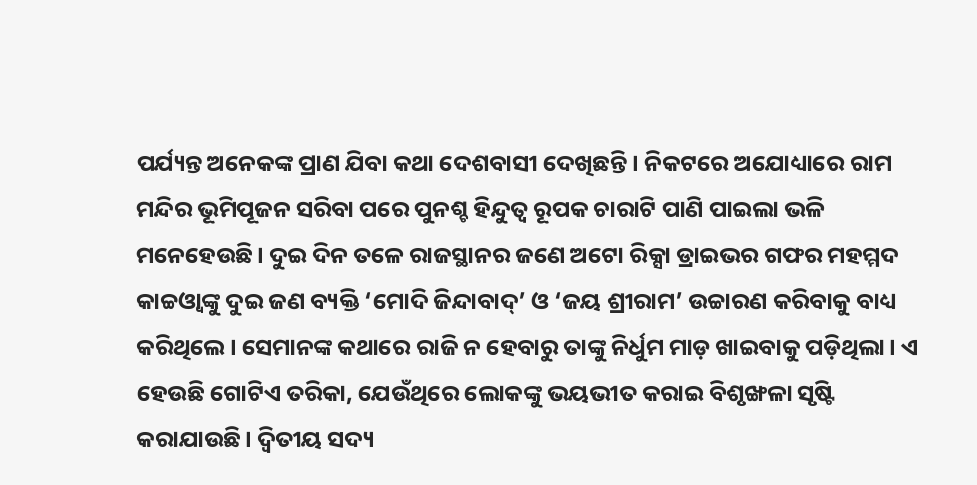ପର୍ଯ୍ୟନ୍ତ ଅନେକଙ୍କ ପ୍ରାଣ ଯିବା କଥା ଦେଶବାସୀ ଦେଖିଛନ୍ତି। ନିକଟରେ ଅଯୋଧ୍ୟାରେ ରାମ ମନ୍ଦିର ଭୂମିପୂଜନ ସରିବା ପରେ ପୁନଶ୍ଚ ହିନ୍ଦୁତ୍ୱ ରୂପକ ଚାରାଟି ପାଣି ପାଇଲା ଭଳି ମନେହେଉଛି। ଦୁଇ ଦିନ ତଳେ ରାଜସ୍ଥାନର ଜଣେ ଅଟୋ ରିକ୍ସା ଡ୍ରାଇଭର ଗଫର ମହମ୍ମଦ କାଚ୍ଚଓ୍ବାଙ୍କୁ ଦୁଇ ଜଣ ବ୍ୟକ୍ତି ‘ମୋଦି ଜିନ୍ଦାବାଦ୍‌’ ଓ ‘ଜୟ ଶ୍ରୀରାମ’ ଉଚ୍ଚାରଣ କରିବାକୁ ବାଧ୍ୟ କରିଥିଲେ। ସେମାନଙ୍କ କଥାରେ ରାଜି ନ ହେବାରୁ ତାଙ୍କୁ ନିର୍ଧୁମ ମାଡ଼ ଖାଇବାକୁ ପଡ଼ିଥିଲା। ଏ ହେଉଛି ଗୋଟିଏ ତରିକା, ଯେଉଁଥିରେ ଲୋକଙ୍କୁ ଭୟଭୀତ କରାଇ ବିଶୃଙ୍ଖଳା ସୃଷ୍ଟି କରାଯାଉଛି। ଦ୍ୱିତୀୟ ସଦ୍ୟ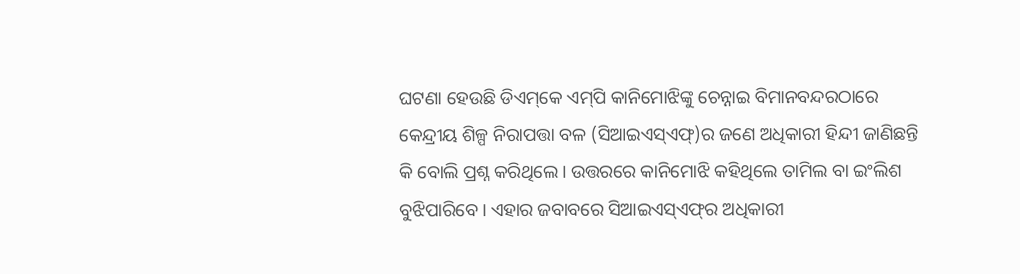ଘଟଣା ହେଉଛି ଡିଏମ୍‌କେ ଏମ୍‌ପି କାନିମୋଝିଙ୍କୁ ଚେନ୍ନାଇ ବିମାନବନ୍ଦରଠାରେ କେନ୍ଦ୍ରୀୟ ଶିଳ୍ପ ନିରାପତ୍ତା ବଳ (ସିଆଇଏସ୍‌ଏଫ୍‌)ର ଜଣେ ଅଧିକାରୀ ହିନ୍ଦୀ ଜାଣିଛନ୍ତି କି ବୋଲି ପ୍ରଶ୍ନ କରିଥିଲେ। ଉତ୍ତରରେ କାନିମୋଝି କହିଥିଲେ ତାମିଲ ବା ଇଂଲିଶ ବୁଝିପାରିବେ। ଏହାର ଜବାବରେ ସିଆଇଏସ୍‌ଏଫ୍‌ର ଅଧିକାରୀ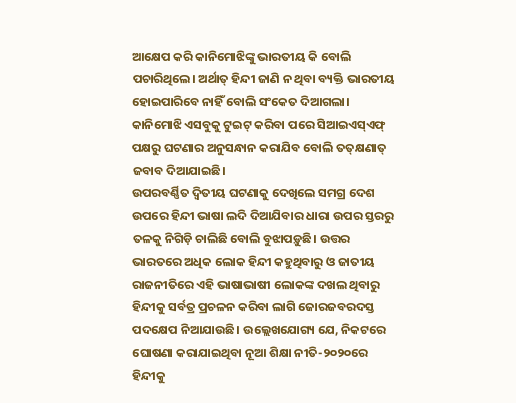ଆକ୍ଷେପ କରି କାନିମୋଝିଙ୍କୁ ଭାରତୀୟ କି ବୋଲି ପଚାରିଥିଲେ। ଅର୍ଥାତ୍‌ ହିନ୍ଦୀ ଜାଣି ନ ଥିବା ବ୍ୟକ୍ତି ଭାରତୀୟ ହୋଇପାରିବେ ନାହିଁ ବୋଲି ସଂକେତ ଦିଆଗଲା। କାନିମୋଝି ଏସବୁକୁ ଟୁଇଟ୍‌ କରିବା ପରେ ସିଆଇଏସ୍‌ଏଫ୍‌ ପକ୍ଷରୁ ଘଟଣାର ଅନୁସନ୍ଧାନ କରାଯିବ ବୋଲି ତତ୍‌କ୍ଷଣାତ୍‌ ଜବାବ ଦିଆଯାଇଛି।
ଉପରବର୍ଣ୍ଣିତ ଦ୍ୱିତୀୟ ଘଟଣାକୁ ଦେଖିଲେ ସମଗ୍ର ଦେଶ ଉପରେ ହିନ୍ଦୀ ଭାଷା ଲଦି ଦିଆଯିବାର ଧାରା ଉପର ସ୍ତରରୁ ତଳକୁ ନିଗିଡ଼ି ଚାଲିଛି ବୋଲି ବୁଝାପଡ଼ୁଛି। ଉତ୍ତର ଭାରତରେ ଅଧିକ ଲୋକ ହିନ୍ଦୀ କହୁଥିବାରୁ ଓ ଜାତୀୟ ରାଜନୀତିରେ ଏହି ଭାଷାଭାଷୀ ଲୋକଙ୍କ ଦଖଲ ଥିବାରୁ ହିନ୍ଦୀକୁ ସର୍ବତ୍ର ପ୍ରଚଳନ କରିବା ଲାଗି ଜୋରଜବରଦସ୍ତ ପଦକ୍ଷେପ ନିଆଯାଉଛି। ଉଲ୍ଲେଖଯୋଗ୍ୟ ଯେ, ନିକଟରେ ଘୋଷଣା କରାଯାଇଥିବା ନୂଆ ଶିକ୍ଷା ନୀତି-୨୦୨୦ରେ ହିନ୍ଦୀକୁ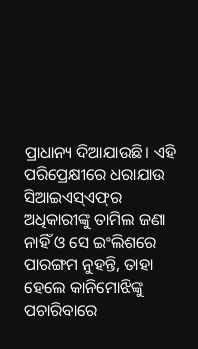ପ୍ରାଧାନ୍ୟ ଦିଆଯାଉଛି। ଏହି ପରିପ୍ରେକ୍ଷୀରେ ଧରାଯାଉ ସିଆଇଏସ୍‌ଏଫ୍‌ର ଅଧିକାରୀଙ୍କୁ ତାମିଲ ଜଣା ନାହିଁ ଓ ସେ ଇଂଲିଶରେ ପାରଙ୍ଗମ ନୁହନ୍ତି, ତାହା ହେଲେ କାନିମୋଝିଙ୍କୁ ପଚାରିବାରେ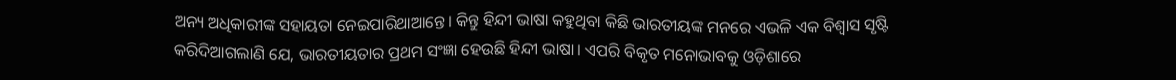ଅନ୍ୟ ଅଧିକାରୀଙ୍କ ସହାୟତା ନେଇପାରିଥାଆନ୍ତେ। କିନ୍ତୁ ହିନ୍ଦୀ ଭାଷା କହୁଥିବା କିଛି ଭାରତୀୟଙ୍କ ମନରେ ଏଭଳି ଏକ ବିଶ୍ୱାସ ସୃଷ୍ଟି କରିଦିଆଗଲାଣି ଯେ, ଭାରତୀୟତାର ପ୍ରଥମ ସଂଜ୍ଞା ହେଉଛି ହିନ୍ଦୀ ଭାଷା। ଏପରି ବିକୃତ ମନୋଭାବକୁ ଓଡ଼ିଶାରେ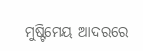ମୁଷ୍ଟିମେୟ ଆଦରରେ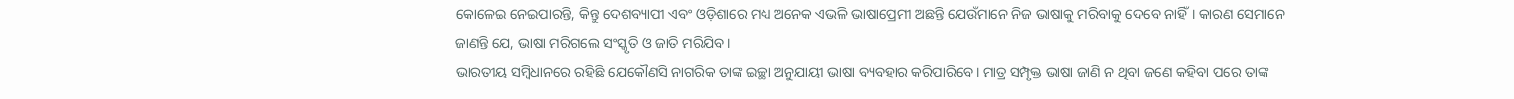କୋଳେଇ ନେଇପାରନ୍ତି, କିନ୍ତୁ ଦେଶବ୍ୟାପୀ ଏବଂ ଓଡ଼ିଶାରେ ମଧ୍ୟ ଅନେକ ଏଭଳି ଭାଷାପ୍ରେମୀ ଅଛନ୍ତି ଯେଉଁମାନେ ନିଜ ଭାଷାକୁ ମରିବାକୁ ଦେବେ ନାହିଁ। କାରଣ ସେମାନେ ଜାଣନ୍ତି ଯେ, ଭାଷା ମରିଗଲେ ସଂସ୍କୃତି ଓ ଜାତି ମରିଯିବ।
ଭାରତୀୟ ସମ୍ବିଧାନରେ ରହିଛି ଯେକୌଣସି ନାଗରିକ ତାଙ୍କ ଇଚ୍ଛା ଅନୁଯାୟୀ ଭାଷା ବ୍ୟବହାର କରିପାରିବେ। ମାତ୍ର ସମ୍ପୃକ୍ତ ଭାଷା ଜାଣି ନ ଥିବା ଜଣେ କହିବା ପରେ ତାଙ୍କ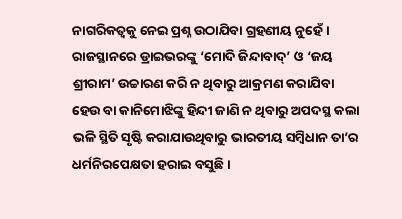ନାଗରିକତ୍ୱକୁ ନେଇ ପ୍ରଶ୍ନ ଉଠାଯିବା ଗ୍ରହଣୀୟ ନୁହେଁ। ରାଜସ୍ଥାନରେ ଡ୍ରାଇଭରଙ୍କୁ ‘ମୋଦି ଜିନ୍ଦାବାଦ୍‌’ ଓ ‘ଜୟ ଶ୍ରୀରାମ’ ଉଚ୍ଚାରଣ କରି ନ ଥିବାରୁ ଆକ୍ରମଣ କରାଯିବା ହେଉ ବା କାନିମୋଝିଙ୍କୁ ହିନ୍ଦୀ ଜାଣି ନ ଥିବାରୁ ଅପଦସ୍ଥ କଲା ଭଳି ସ୍ଥିତି ସୃଷ୍ଟି କରାଯାଉଥିବାରୁ ଭାରତୀୟ ସମ୍ବିଧାନ ତା’ର ଧର୍ମନିରପେକ୍ଷତା ହରାଇ ବସୁଛି।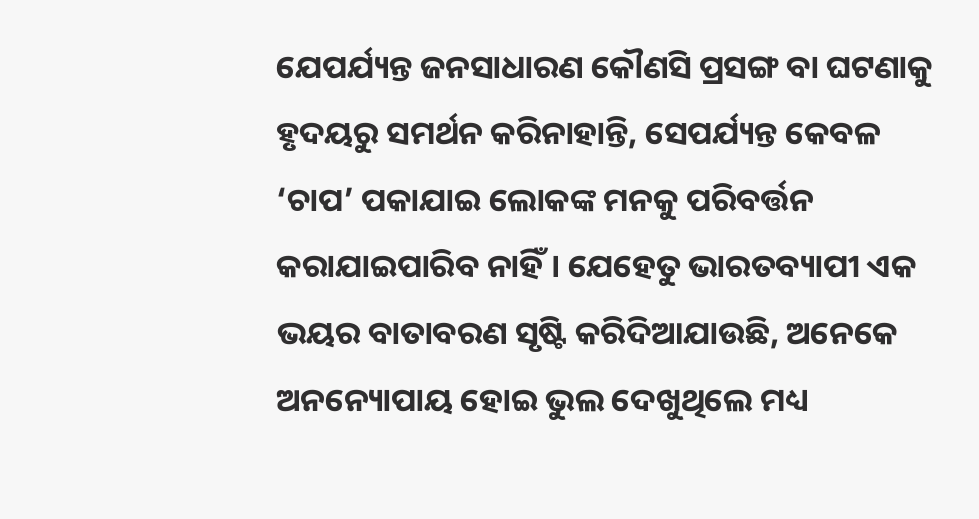ଯେପର୍ଯ୍ୟନ୍ତ ଜନସାଧାରଣ କୌଣସି ପ୍ରସଙ୍ଗ ବା ଘଟଣାକୁ ହୃଦୟରୁ ସମର୍ଥନ କରିନାହାନ୍ତି, ସେପର୍ଯ୍ୟନ୍ତ କେବଳ ‘ଚାପ’ ପକାଯାଇ ଲୋକଙ୍କ ମନକୁ ପରିବର୍ତ୍ତନ କରାଯାଇପାରିବ ନାହିଁ। ଯେହେତୁ ଭାରତବ୍ୟାପୀ ଏକ ଭୟର ବାତାବରଣ ସୃଷ୍ଟି କରିଦିଆଯାଉଛି, ଅନେକେ ଅନନ୍ୟୋପାୟ ହୋଇ ଭୁଲ ଦେଖୁଥିଲେ ମଧ୍ୟ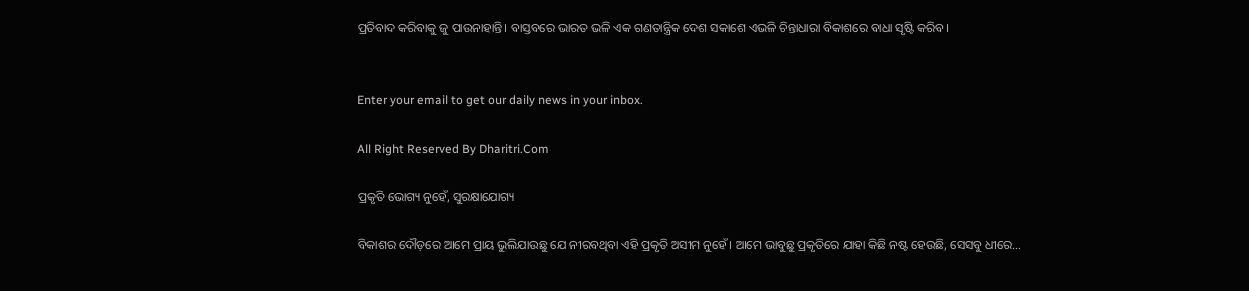ପ୍ରତିବାଦ କରିବାକୁ ଜୁ ପାଉନାହାନ୍ତି। ବାସ୍ତବରେ ଭାରତ ଭଳି ଏକ ଗଣତାନ୍ତ୍ରିକ ଦେଶ ସକାଶେ ଏଭଳି ଚିନ୍ତାଧାରା ବିକାଶରେ ବାଧା ସୃଷ୍ଟି କରିବ।


Enter your email to get our daily news in your inbox.

All Right Reserved By Dharitri.Com

ପ୍ରକୃତି ଭୋଗ୍ୟ ନୁହେଁ, ସୁରକ୍ଷାଯୋଗ୍ୟ

ବିକାଶର ଦୌଡ଼ରେ ଆମେ ପ୍ରାୟ ଭୁଲିଯାଉଛୁ ଯେ ନୀରବଥିବା ଏହି ପ୍ରକୃତି ଅସୀମ ନୁହେଁ। ଆମେ ଭାବୁଛୁ ପ୍ରକୃତିରେ ଯାହା କିଛି ନଷ୍ଟ ହେଉଛି, ସେସବୁ ଧୀରେ…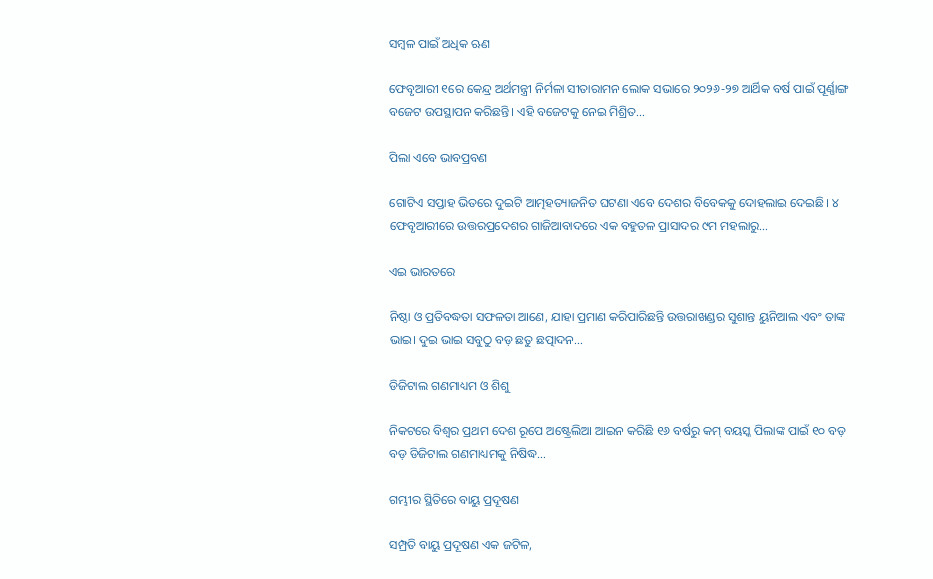ସମ୍ବଳ ପାଇଁ ଅଧିକ ଋଣ

ଫେବୃଆରୀ ୧ରେ କେନ୍ଦ୍ର ଅର୍ଥମନ୍ତ୍ରୀ ନିର୍ମଳା ସୀତାରାମନ ଲୋକ ସଭାରେ ୨୦୨୬-୨୭ ଆର୍ଥିକ ବର୍ଷ ପାଇଁ ପୂର୍ଣ୍ଣାଙ୍ଗ ବଜେଟ ଉପସ୍ଥାପନ କରିଛନ୍ତି। ଏହି ବଜେଟକୁ ନେଇ ମିଶ୍ରିତ…

ପିଲା ଏବେ ଭାବପ୍ରବଣ

ଗୋଟିଏ ସପ୍ତାହ ଭିତରେ ଦୁଇଟି ଆତ୍ମହତ୍ୟାଜନିତ ଘଟଣା ଏବେ ଦେଶର ବିବେକକୁ ଦୋହଲାଇ ଦେଇଛି। ୪ ଫେବୃଆରୀରେ ଉତ୍ତରପ୍ରଦେଶର ଗାଜିଆବାଦରେ ଏକ ବହୁତଳ ପ୍ରାସାଦର ୯ମ ମହଲାରୁ…

ଏଇ ଭାରତରେ

ନିଷ୍ଠା ଓ ପ୍ରତିବଦ୍ଧତା ସଫଳତା ଆଣେ, ଯାହା ପ୍ରମାଣ କରିପାରିଛନ୍ତି ଉତ୍ତରାଖଣ୍ଡର ସୁଶାନ୍ତ ୟୁନିଆଲ ଏବଂ ତାଙ୍କ ଭାଇ। ଦୁଇ ଭାଇ ସବୁଠୁ ବଡ଼ ଛତୁ ଛତ୍ପାଦନ…

ଡିଜିଟାଲ ଗଣମାଧ୍ୟମ ଓ ଶିଶୁ

ନିକଟରେ ବିଶ୍ୱର ପ୍ରଥମ ଦେଶ ରୂପେ ଅଷ୍ଟ୍ରେଲିଆ ଆଇନ କରିଛି ୧୬ ବର୍ଷରୁ କମ୍‌ ବୟସ୍କ ପିଲାଙ୍କ ପାଇଁ ୧୦ ବଡ଼ ବଡ଼ ଡିଜିଟାଲ ଗଣମାଧ୍ୟମକୁ ନିଷିଦ୍ଧ…

ଗମ୍ଭୀର ସ୍ଥିତିରେ ବାୟୁ ପ୍ରଦୂଷଣ

ସମ୍ପ୍ରତି ବାୟୁ ପ୍ରଦୂଷଣ ଏକ ଜଟିଳ,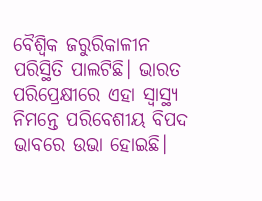ବୈଶ୍ୱିକ ଜରୁରିକାଳୀନ ପରିସ୍ଥିତି ପାଲଟିଛି। ଭାରତ ପରିପ୍ରେକ୍ଷୀରେ ଏହା ସ୍ବାସ୍ଥ୍ୟ ନିମନ୍ତେ ପରିବେଶୀୟ ବିପଦ ଭାବରେ ଉଭା ହୋଇଛି।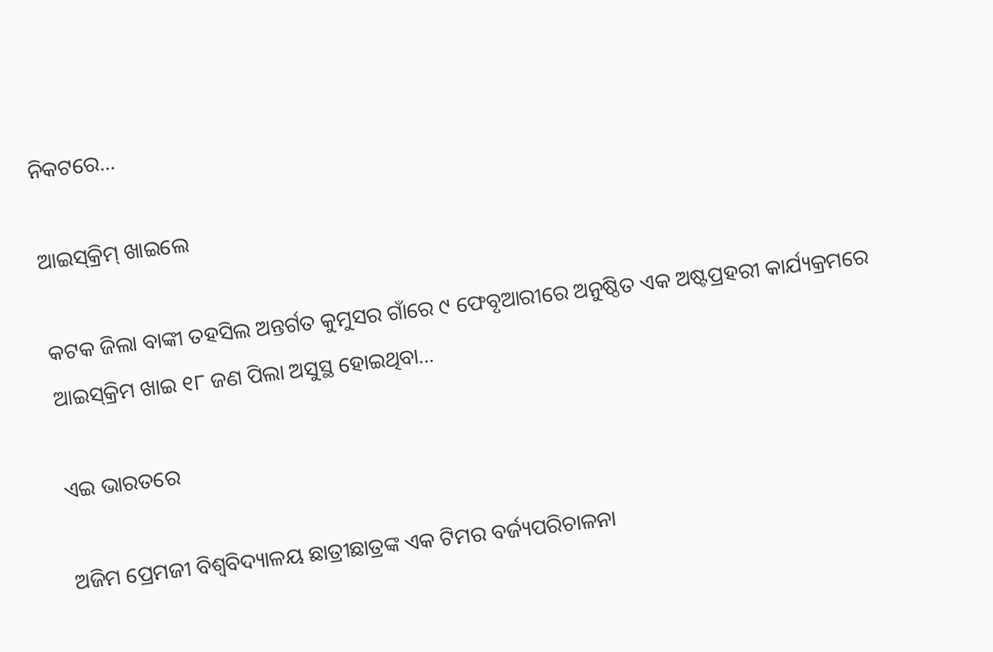ନିକଟରେ…

ଆଇସ୍‌କ୍ରିମ୍‌ ଖାଇଲେ

କଟକ ଜିଲା ବାଙ୍କୀ ତହସିଲ ଅନ୍ତର୍ଗତ କୁମୁସର ଗାଁରେ ୯ ଫେବୃଆରୀରେ ଅନୁଷ୍ଠିତ ଏକ ଅଷ୍ଟପ୍ରହରୀ କାର୍ଯ୍ୟକ୍ରମରେ ଆଇସ୍‌କ୍ରିମ ଖାଇ ୧୮ ଜଣ ପିଲା ଅସୁସ୍ଥ ହୋଇଥିବା…

ଏଇ ଭାରତରେ

ଅଜିମ ପ୍ରେମଜୀ ବିଶ୍ୱବିଦ୍ୟାଳୟ ଛାତ୍ରୀଛାତ୍ରଙ୍କ ଏକ ଟିମର ବର୍ଜ୍ୟପରିଚାଳନା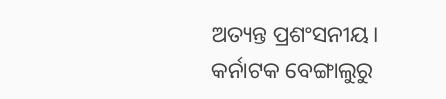ଅତ୍ୟନ୍ତ ପ୍ରଶଂସନୀୟ। କର୍ନାଟକ ବେଙ୍ଗାଲୁରୁ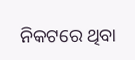ନିକଟରେ ଥିବା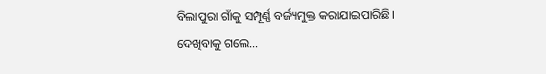ବିଲାପୁରା ଗାଁକୁ ସମ୍ପୂର୍ଣ୍ଣ ବର୍ଜ୍ୟମୁକ୍ତ କରାଯାଇପାରିଛି। ଦେଖିବାକୁ ଗଲେ…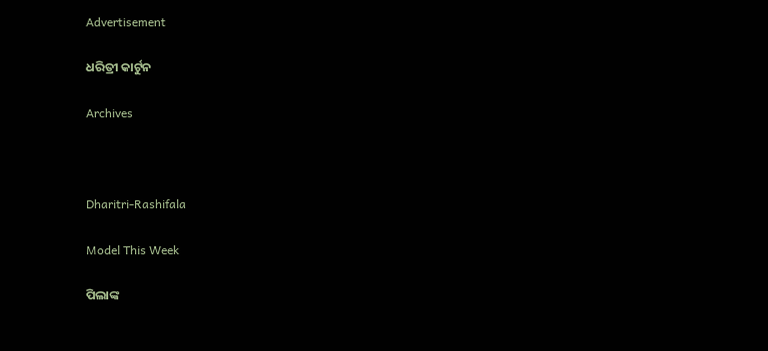Advertisement

ଧରିତ୍ରୀ କାର୍ଟୁନ

Archives



Dharitri-Rashifala

Model This Week

ପିଲାଙ୍କ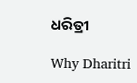ଧରିତ୍ରୀ

Why Dharitri